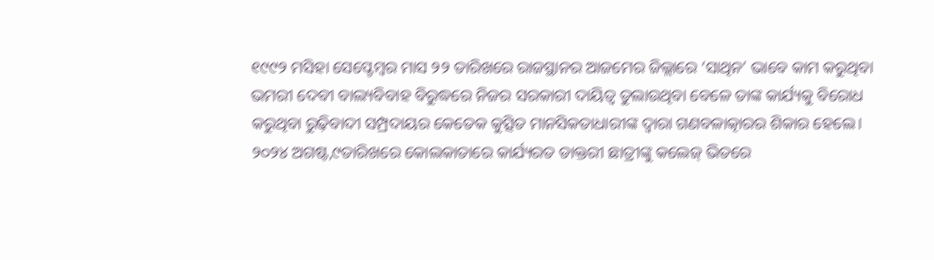୧୯୯୨ ମସିହା ସେପ୍ଟେମ୍ବର ମାସ ୨୨ ତାରିଖରେ ରାଜସ୍ଥାନର ଆଜମେର ଜିଲ୍ଲାରେ ‘ସାଥିନ’ ଭାବେ କାମ କରୁଥିବା ଭମରୀ ଦେବୀ ବାଲ୍ୟବିବାହ ବିରୁଦ୍ଧରେ ନିଜର ସରକାରୀ ଦାୟିତ୍ୱ ତୁଲାଉଥିବା ବେଳେ ତାଙ୍କ କାର୍ଯ୍ୟକୁ ବିରୋଧ କରୁଥିବା ରୁଢ଼ିବାଦୀ ସମ୍ପ୍ରଦାୟର କେତେକ କୁତ୍ସିତ ମାନସିକତାଧାରୀଙ୍କ ଦ୍ୱାରା ଗଣବଳାତ୍କାରର ଶିକାର ହେଲେ। ୨୦୨୪ ଅଗଷ୍ଟ,୯ତାରିଖରେ କୋଲକାତାରେ କାର୍ଯ୍ୟରତ ଡାକ୍ତରୀ ଛାତ୍ରୀଙ୍କୁ କଲେଜ୍ ଭିତରେ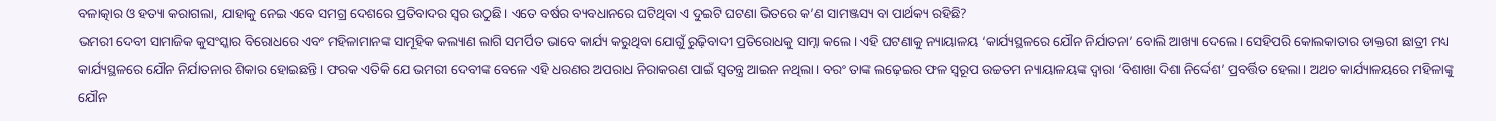ବଳାତ୍କାର ଓ ହତ୍ୟା କରାଗଲା, ଯାହାକୁ ନେଇ ଏବେ ସମଗ୍ର ଦେଶରେ ପ୍ରତିବାଦର ସ୍ୱର ଉଠୁଛି। ଏତେ ବର୍ଷର ବ୍ୟବଧାନରେ ଘଟିଥିବା ଏ ଦୁଇଟି ଘଟଣା ଭିତରେ କ’ଣ ସାମଞ୍ଜସ୍ୟ ବା ପାର୍ଥକ୍ୟ ରହିଛି?
ଭମରୀ ଦେବୀ ସାମାଜିକ କୁସଂସ୍କାର ବିରୋଧରେ ଏବଂ ମହିଳାମାନଙ୍କ ସାମୂହିକ କଲ୍ୟାଣ ଲାଗି ସମର୍ପିତ ଭାବେ କାର୍ଯ୍ୟ କରୁଥିବା ଯୋଗୁଁ ରୁଢ଼ିବାଦୀ ପ୍ରତିରୋଧକୁ ସାମ୍ନା କଲେ। ଏହି ଘଟଣାକୁ ନ୍ୟାୟାଳୟ ‘କାର୍ଯ୍ୟସ୍ଥଳରେ ଯୌନ ନିର୍ଯାତନା’ ବୋଲି ଆଖ୍ୟା ଦେଲେ। ସେହିପରି କୋଲକାତାର ଡାକ୍ତରୀ ଛାତ୍ରୀ ମଧ୍ୟ କାର୍ଯ୍ୟସ୍ଥଳରେ ଯୌନ ନିର୍ଯାତନାର ଶିକାର ହୋଇଛନ୍ତି। ଫରକ ଏତିକି ଯେ ଭମରୀ ଦେବୀଙ୍କ ବେଳେ ଏହି ଧରଣର ଅପରାଧ ନିରାକରଣ ପାଇଁ ସ୍ୱତନ୍ତ୍ର ଆଇନ ନଥିଲା। ବରଂ ତାଙ୍କ ଲଢ଼େଇର ଫଳ ସ୍ୱରୂପ ଉଚ୍ଚତମ ନ୍ୟାୟାଳୟଙ୍କ ଦ୍ୱାରା ‘ବିଶାଖା ଦିଶା ନିର୍ଦ୍ଦେଶ’ ପ୍ରବର୍ତ୍ତିତ ହେଲା। ଅଥଚ କାର୍ଯ୍ୟାଳୟରେ ମହିଳାଙ୍କୁ ଯୌନ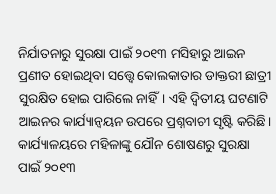ନିର୍ଯାତନାରୁ ସୁରକ୍ଷା ପାଇଁ ୨୦୧୩ ମସିହାରୁ ଆଇନ ପ୍ରଣୀତ ହୋଇଥିବା ସତ୍ତ୍ବେ କୋଲକାତାର ଡାକ୍ତରୀ ଛାତ୍ରୀ ସୁରକ୍ଷିତ ହୋଇ ପାରିଲେ ନାହିଁ। ଏହି ଦ୍ୱିତୀୟ ଘଟଣାଟି ଆଇନର କାର୍ଯ୍ୟାନ୍ୱୟନ ଉପରେ ପ୍ରଶ୍ନବାଚୀ ସୃଷ୍ଟି କରିଛି।
କାର୍ଯ୍ୟାଳୟରେ ମହିଳାଙ୍କୁ ଯୌନ ଶୋଷଣରୁ ସୁରକ୍ଷା ପାଇଁ ୨୦୧୩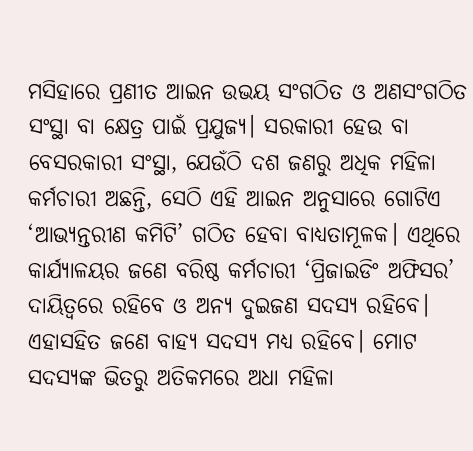ମସିହାରେ ପ୍ରଣୀତ ଆଇନ ଉଭୟ ସଂଗଠିତ ଓ ଅଣସଂଗଠିତ ସଂସ୍ଥା ବା କ୍ଷେତ୍ର ପାଇଁ ପ୍ରଯୁଜ୍ୟ। ସରକାରୀ ହେଉ ବା ବେସରକାରୀ ସଂସ୍ଥା, ଯେଉଁଠି ଦଶ ଜଣରୁ ଅଧିକ ମହିଳା କର୍ମଚାରୀ ଅଛନ୍ତି, ସେଠି ଏହି ଆଇନ ଅନୁସାରେ ଗୋଟିଏ ‘ଆଭ୍ୟନ୍ତରୀଣ କମିଟି’ ଗଠିତ ହେବା ବାଧ୍ୟତାମୂଳକ। ଏଥିରେ କାର୍ଯ୍ୟାଳୟର ଜଣେ ବରିଷ୍ଠ କର୍ମଚାରୀ ‘ପ୍ରିଜାଇଡିଂ ଅଫିସର’ ଦାୟିତ୍ୱରେ ରହିବେ ଓ ଅନ୍ୟ ଦୁଇଜଣ ସଦସ୍ୟ ରହିବେ। ଏହାସହିତ ଜଣେ ବାହ୍ୟ ସଦସ୍ୟ ମଧ୍ୟ ରହିବେ। ମୋଟ ସଦସ୍ୟଙ୍କ ଭିତରୁ ଅତିକମରେ ଅଧା ମହିଳା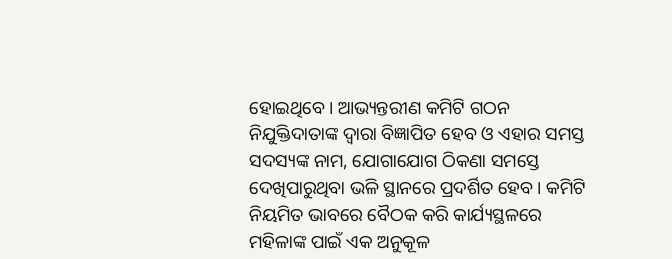ହୋଇଥିବେ। ଆଭ୍ୟନ୍ତରୀଣ କମିଟି ଗଠନ ନିଯୁକ୍ତିଦାତାଙ୍କ ଦ୍ୱାରା ବିଜ୍ଞାପିତ ହେବ ଓ ଏହାର ସମସ୍ତ ସଦସ୍ୟଙ୍କ ନାମ, ଯୋଗାଯୋଗ ଠିକଣା ସମସ୍ତେ ଦେଖିପାରୁଥିବା ଭଳି ସ୍ଥାନରେ ପ୍ରଦର୍ଶିତ ହେବ। କମିଟି ନିୟମିତ ଭାବରେ ବୈଠକ କରି କାର୍ଯ୍ୟସ୍ଥଳରେ ମହିଳାଙ୍କ ପାଇଁ ଏକ ଅନୁକୂଳ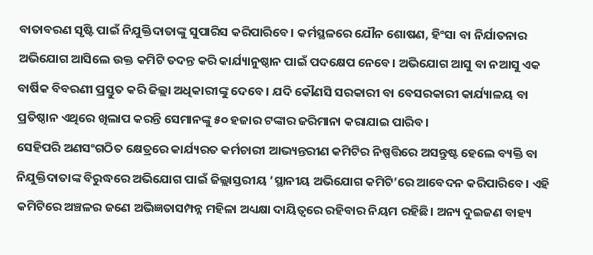ବାତାବରଣ ସୃଷ୍ଟି ପାଇଁ ନିଯୁକ୍ତିଦାତାଙ୍କୁ ସୁପାରିସ କରିପାରିବେ। କର୍ମସ୍ଥଳରେ ଯୌନ ଶୋଷଣ, ହିଂସା ବା ନିର୍ଯାତନାର ଅଭିଯୋଗ ଆସିଲେ ଉକ୍ତ କମିଟି ତଦନ୍ତ କରି କାର୍ଯ୍ୟାନୁଷ୍ଠାନ ପାଇଁ ପଦକ୍ଷେପ ନେବେ। ଅଭିଯୋଗ ଆସୁ ବା ନଆସୁ ଏକ ବାର୍ଷିକ ବିବରଣୀ ପ୍ରସ୍ତୁତ କରି ଜିଲ୍ଲା ଅଧିକାରୀଙ୍କୁ ଦେବେ। ଯଦି କୌଣସି ସରକାରୀ ବା ବେସରକାରୀ କାର୍ଯ୍ୟାଳୟ ବା ପ୍ରତିଷ୍ଠାନ ଏଥିରେ ଖିଲାପ କରନ୍ତି ସେମାନଙ୍କୁ ୫୦ ହଜାର ଟଙ୍କାର ଜରିମାନା କରାଯାଇ ପାରିବ।
ସେହିପରି ଅଣସଂଗଠିତ କ୍ଷେତ୍ରରେ କାର୍ଯ୍ୟରତ କର୍ମଚାରୀ ଆଭ୍ୟନ୍ତରୀଣ କମିଟିର ନିଷ୍ପତ୍ତିରେ ଅସନ୍ତୁଷ୍ଟ ହେଲେ ବ୍ୟକ୍ତି ବା ନିଯୁକ୍ତିଦାତାଙ୍କ ବିରୁଦ୍ଧରେ ଅଭିଯୋଗ ପାଇଁ ଜିଲ୍ଲାସ୍ତରୀୟ ‘ସ୍ଥାନୀୟ ଅଭିଯୋଗ କମିଟି’ରେ ଆବେଦନ କରିପାରିବେ। ଏହି କମିଟିରେ ଅଞ୍ଚଳର ଜଣେ ଅଭିଜ୍ଞତାସମ୍ପନ୍ନ ମହିଳା ଅଧ୍ୟକ୍ଷା ଦାୟିତ୍ୱରେ ରହିବାର ନିୟମ ରହିଛି। ଅନ୍ୟ ଦୁଇଜଣ ବାହ୍ୟ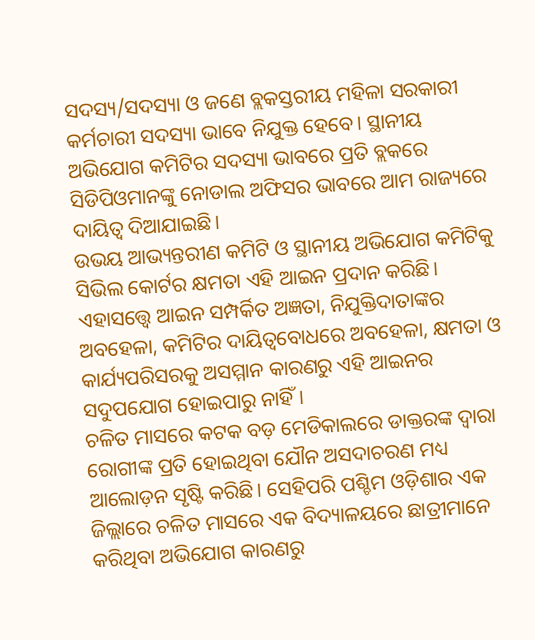ସଦସ୍ୟ/ସଦସ୍ୟା ଓ ଜଣେ ବ୍ଲକସ୍ତରୀୟ ମହିଳା ସରକାରୀ କର୍ମଚାରୀ ସଦସ୍ୟା ଭାବେ ନିଯୁକ୍ତ ହେବେ। ସ୍ଥାନୀୟ ଅଭିଯୋଗ କମିଟିର ସଦସ୍ୟା ଭାବରେ ପ୍ରତି ବ୍ଲକରେ ସିଡିପିଓମାନଙ୍କୁ ନୋଡାଲ ଅଫିସର ଭାବରେ ଆମ ରାଜ୍ୟରେ ଦାୟିତ୍ୱ ଦିଆଯାଇଛି।
ଉଭୟ ଆଭ୍ୟନ୍ତରୀଣ କମିଟି ଓ ସ୍ଥାନୀୟ ଅଭିଯୋଗ କମିଟିକୁ ସିଭିଲ କୋର୍ଟର କ୍ଷମତା ଏହି ଆଇନ ପ୍ରଦାନ କରିଛି। ଏହାସତ୍ତ୍ବେ ଆଇନ ସମ୍ପର୍କିତ ଅଜ୍ଞତା, ନିଯୁକ୍ତିଦାତାଙ୍କର ଅବହେଳା, କମିଟିର ଦାୟିତ୍ୱବୋଧରେ ଅବହେଳା, କ୍ଷମତା ଓ କାର୍ଯ୍ୟପରିସରକୁ ଅସମ୍ମାନ କାରଣରୁ ଏହି ଆଇନର ସଦୁପଯୋଗ ହୋଇପାରୁ ନାହିଁ।
ଚଳିତ ମାସରେ କଟକ ବଡ଼ ମେଡିକାଲରେ ଡାକ୍ତରଙ୍କ ଦ୍ୱାରା ରୋଗୀଙ୍କ ପ୍ରତି ହୋଇଥିବା ଯୌନ ଅସଦାଚରଣ ମଧ୍ୟ ଆଲୋଡ଼ନ ସୃଷ୍ଟି କରିଛି। ସେହିପରି ପଶ୍ଚିମ ଓଡ଼ିଶାର ଏକ ଜିଲ୍ଲାରେ ଚଳିତ ମାସରେ ଏକ ବିଦ୍ୟାଳୟରେ ଛାତ୍ରୀମାନେ କରିଥିବା ଅଭିଯୋଗ କାରଣରୁ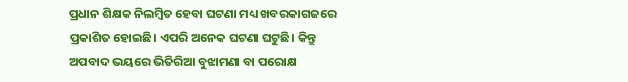ପ୍ରଧାନ ଶିକ୍ଷକ ନିଲମ୍ବିତ ହେବା ଘଟଣା ମଧ୍ୟ ଖବରକାଗଜରେ ପ୍ରକାଶିତ ହୋଇଛି। ଏପରି ଅନେକ ଘଟଣା ଘଟୁଛି। କିନ୍ତୁ ଅପବାଦ ଭୟରେ ଭିତିରିଆ ବୁଝାମଣା ବା ପରୋକ୍ଷ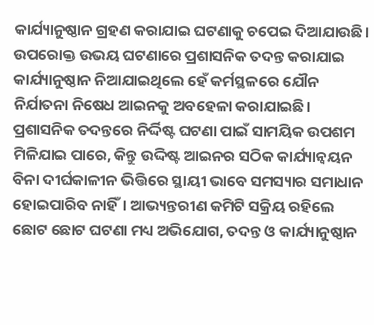କାର୍ଯ୍ୟାନୁଷ୍ଠାନ ଗ୍ରହଣ କରାଯାଇ ଘଟଣାକୁ ଚପେଇ ଦିଆଯାଉଛି। ଉପରୋକ୍ତ ଉଭୟ ଘଟଣାରେ ପ୍ରଶାସନିକ ତଦନ୍ତ କରାଯାଇ କାର୍ଯ୍ୟାନୁଷ୍ଠାନ ନିଆଯାଇଥିଲେ ହେଁ କର୍ମସ୍ଥଳରେ ଯୌନ ନିର୍ଯାତନା ନିଷେଧ ଆଇନକୁ ଅବହେଳା କରାଯାଇଛି।
ପ୍ରଶାସନିକ ତଦନ୍ତରେ ନିର୍ଦ୍ଦିଷ୍ଟ ଘଟଣା ପାଇଁ ସାମୟିକ ଉପଶମ ମିଳିଯାଇ ପାରେ, କିନ୍ତୁ ଉଦ୍ଦିଷ୍ଟ ଆଇନର ସଠିକ କାର୍ଯ୍ୟାନ୍ୱୟନ ବିନା ଦୀର୍ଘକାଳୀନ ଭିତ୍ତିରେ ସ୍ଥାୟୀ ଭାବେ ସମସ୍ୟାର ସମାଧାନ ହୋଇପାରିବ ନାହିଁ। ଆଭ୍ୟନ୍ତରୀଣ କମିଟି ସକ୍ରିୟ ରହିଲେ ଛୋଟ ଛୋଟ ଘଟଣା ମଧ୍ୟ ଅଭିଯୋଗ, ତଦନ୍ତ ଓ କାର୍ଯ୍ୟାନୁଷ୍ଠାନ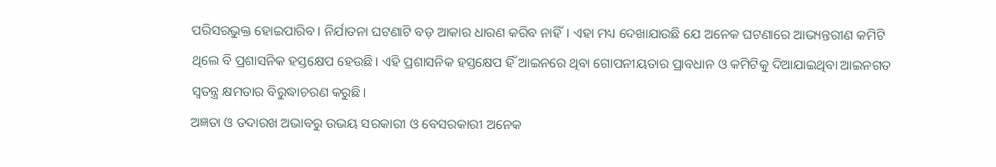ପରିସରଭୁକ୍ତ ହୋଇପାରିବ। ନିର୍ଯାତନା ଘଟଣାଟି ବଡ଼ ଆକାର ଧାରଣ କରିବ ନାହିଁ। ଏହା ମଧ୍ୟ ଦେଖାଯାଉଛି ଯେ ଅନେକ ଘଟଣାରେ ଆଭ୍ୟନ୍ତରୀଣ କମିଟି ଥିଲେ ବି ପ୍ରଶାସନିକ ହସ୍ତକ୍ଷେପ ହେଉଛି। ଏହି ପ୍ରଶାସନିକ ହସ୍ତକ୍ଷେପ ହିଁ ଆଇନରେ ଥିବା ଗୋପନୀୟତାର ପ୍ରାବଧାନ ଓ କମିଟିକୁ ଦିଆଯାଇଥିବା ଆଇନଗତ ସ୍ୱତନ୍ତ୍ର କ୍ଷମତାର ବିରୁଦ୍ଧାଚରଣ କରୁଛି।
ଅଜ୍ଞତା ଓ ତଦାରଖ ଅଭାବରୁ ଉଭୟ ସରକାରୀ ଓ ବେସରକାରୀ ଅନେକ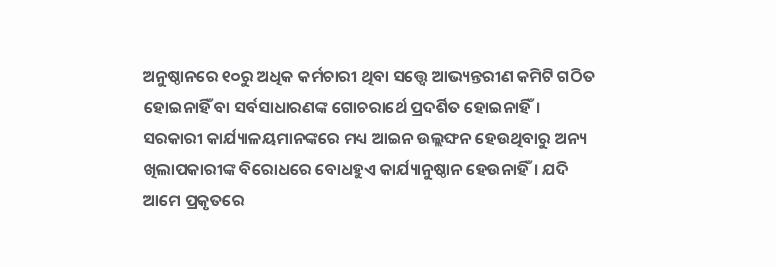ଅନୁଷ୍ଠାନରେ ୧୦ରୁ ଅଧିକ କର୍ମଚାରୀ ଥିବା ସତ୍ତ୍ବେ ଆଭ୍ୟନ୍ତରୀଣ କମିଟି ଗଠିତ ହୋଇନାହିଁ ବା ସର୍ବସାଧାରଣଙ୍କ ଗୋଚରାର୍ଥେ ପ୍ରଦର୍ଶିତ ହୋଇନାହିଁ। ସରକାରୀ କାର୍ଯ୍ୟାଳୟମାନଙ୍କରେ ମଧ୍ୟ ଆଇନ ଉଲ୍ଲଙ୍ଘନ ହେଉଥିବାରୁ ଅନ୍ୟ ଖିଲାପକାରୀଙ୍କ ବିରୋଧରେ ବୋଧହୁଏ କାର୍ଯ୍ୟାନୁଷ୍ଠାନ ହେଉନାହିଁ। ଯଦି ଆମେ ପ୍ରକୃତରେ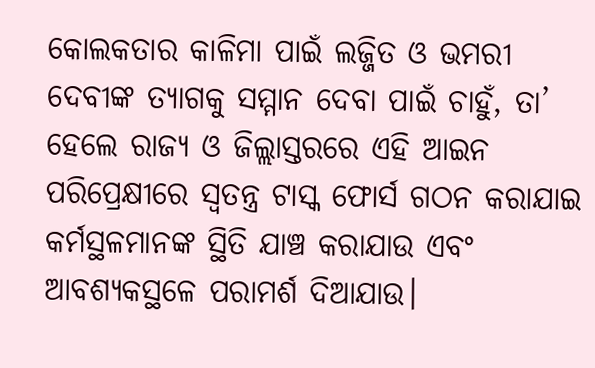କୋଲକତାର କାଳିମା ପାଇଁ ଲଜ୍ଜିତ ଓ ଭମରୀ ଦେବୀଙ୍କ ତ୍ୟାଗକୁ ସମ୍ମାନ ଦେବା ପାଇଁ ଚାହୁଁ, ତା’ ହେଲେ ରାଜ୍ୟ ଓ ଜିଲ୍ଲାସ୍ତରରେ ଏହି ଆଇନ ପରିପ୍ରେକ୍ଷୀରେ ସ୍ୱତନ୍ତ୍ର ଟାସ୍କ ଫୋର୍ସ ଗଠନ କରାଯାଇ କର୍ମସ୍ଥଳମାନଙ୍କ ସ୍ଥିତି ଯାଞ୍ଚ କରାଯାଉ ଏବଂ ଆବଶ୍ୟକସ୍ଥଳେ ପରାମର୍ଶ ଦିଆଯାଉ।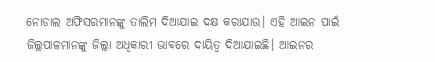ନୋଡାଲ ଅଫିସରମାନଙ୍କୁ ତାଲିମ ଦିଆଯାଇ ଦକ୍ଷ କରାଯାଉ। ଏହି ଆଇନ ପାଇଁ ଜିଲ୍ଲପାଳମାନଙ୍କୁ ଜିଲ୍ଲା ଅଧିକାରୀ ଭାବରେ ଦାୟିତ୍ୱ ଦିଆଯାଇଛି। ଆଇନର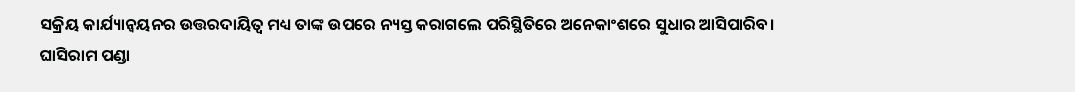ସକ୍ରିୟ କାର୍ଯ୍ୟାନ୍ୱୟନର ଉତ୍ତରଦାୟିତ୍ୱ ମଧ୍ୟ ତାଙ୍କ ଉପରେ ନ୍ୟସ୍ତ କରାଗଲେ ପରିସ୍ଥିତିରେ ଅନେକାଂଶରେ ସୁଧାର ଆସିପାରିବ।
ଘାସିରାମ ପଣ୍ଡା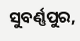ସୁବର୍ଣ୍ଣପୁର,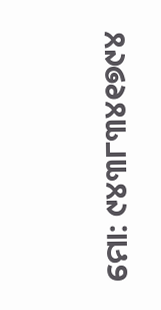ମୋ: ୯୪୩୮୩୪୧୭୯୪